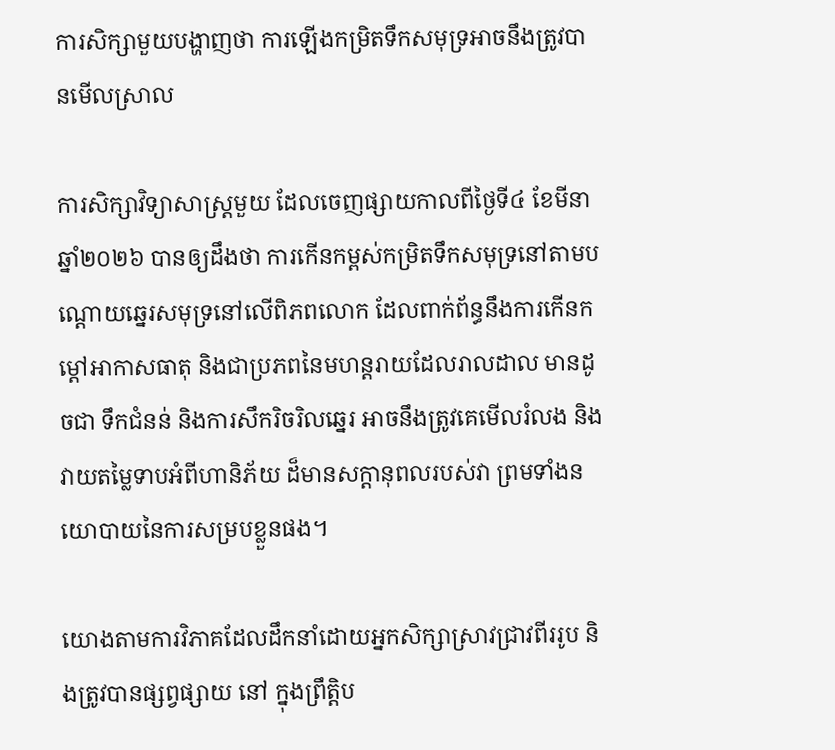ការសិក្សាមួយបង្ហាញថា ការឡើងកម្រិតទឹកសមុទ្រអាចនឹងត្រូវបានមើលស្រាល

ការសិក្សាវិទ្យាសាស្រ្តមួយ ដែលចេញផ្សាយកាលពីថ្ងៃទី៤ ខែមីនា ឆ្នាំ២០២៦ បានឲ្យដឹងថា ការកើនកម្ពស់កម្រិតទឹកសមុទ្រនៅតាមបណ្តោយឆ្នេរសមុទ្រនៅលើពិភពលោក ដែលពាក់ព័ន្ធនឹងការកើនកម្តៅអាកាសធាតុ និងជាប្រភពនៃមហន្តរាយដែលរាលដាល មានដូចជា ទឹកជំនន់ និងការសឹករិចរិលឆ្នេរ អាចនឹងត្រូវគេមើលរំលង និងវាយតម្លៃទាបអំពីហានិភ័យ ដ៏មានសក្តានុពលរបស់វា ព្រមទាំងនយោបាយនៃការសម្របខ្លួនផង។

យោងតាមការវិភាគដែលដឹកនាំដោយអ្នកសិក្សាស្រាវជ្រាវពីររូប និងត្រូវបានផ្សព្វផ្សាយ នៅ ក្នុងព្រឹត្តិប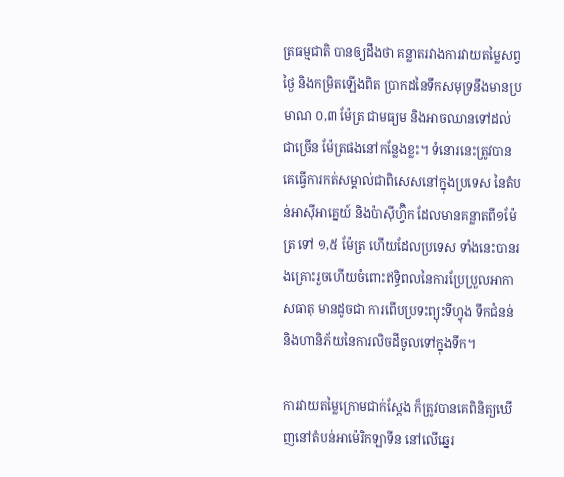ត្រធម្មជាតិ បានឲ្យដឹងថា គន្លាតរវាងការវាយតម្លៃសព្វថ្ងៃ និងកម្រិតឡើងពិត ប្រាកដនៃទឹកសមុទ្រនឹងមានប្រមាណ ០,៣ ម៉ែត្រ ជាមធ្យម និងអាចឈានទៅដល់ជាច្រើន ម៉ែត្រផងនៅកន្លែងខ្លះ។ ទំនោរនេះត្រូវបានគេធ្វើការកត់សម្គាល់ជាពិសេសនៅក្នុងប្រទេស នៃតំបន់អាស៊ីអាគ្នេយ៍ និងប៉ាស៊ីហ្វ៊ិក ដែលមានគន្លាតពី១ម៉ែត្រ ទៅ ១,៥ ម៉ែត្រ ហើយដែលប្រទេស ទាំងនេះបានរងគ្រោះរួចហើយចំពោះឥទ្ធិពលនៃការប្រែប្រួលអាកាសធាតុ មានដូចជា ការពើបប្រទះព្យុះទីហ្វុង ទឹកជំនន់ និងហានិភ័យនៃការលិចដីចូលទៅក្នុងទឹក។

ការវាយតម្លៃក្រោមជាក់ស្តែង ក៏ត្រូវបានគេពិនិត្យឃើញនៅតំបន់អាម៉េរិកឡាទីន នៅលើឆ្នេរ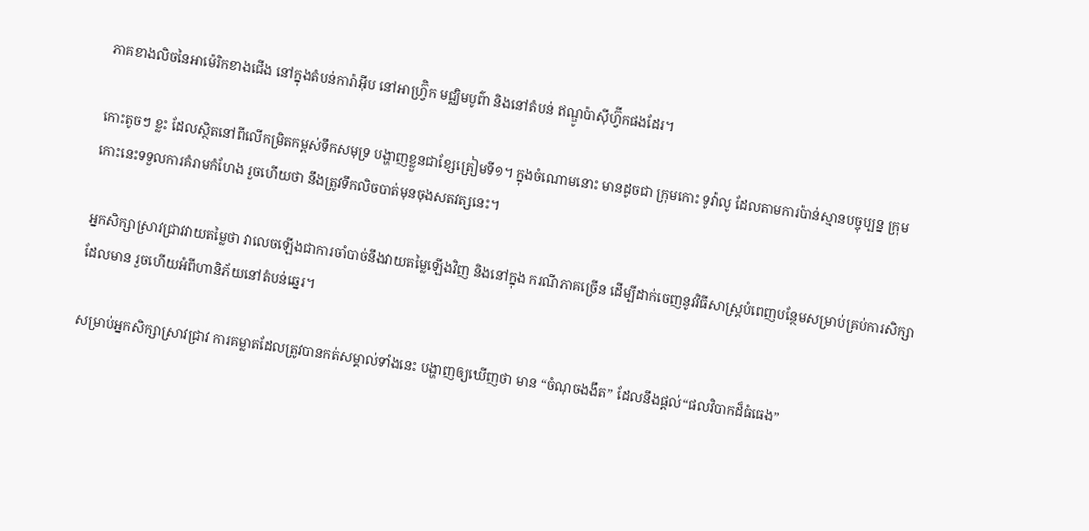ភាគខាងលិចនៃអាម៉េរិកខាងជើង នៅក្នុងតំបន់ការ៉ាអ៊ីប នៅអាហ្វ្រ៊ិក មជ្ឈិមបូព៌ា និងនៅតំបន់ ឥណ្ឌូប៉ាស៊ីហ្វ៊ីកផងដែរ។

កោះតូចៗ ខ្លះ ដែលស្ថិតនៅពីលើកម្រិតកម្ពស់ទឹកសមុទ្រ បង្ហាញខ្លួនជាខ្សែត្រៀមទី១។ ក្នុងចំណោមនោះ មានដូចជា ក្រុមកោះ ទូវ៉ាលូ ដែលតាមការប៉ាន់ស្មានបច្ចុប្បន្ន ក្រុមកោះនេះទទួលការគំរាមកំហែង រួចហើយថា នឹងត្រូវទឹកលិចបាត់មុនចុងសតវត្សនេះ។

អ្នកសិក្សាស្រាវជ្រាវវាយតម្លៃថា វាលេចឡើងជាការចាំបាច់នឹងវាយតម្លៃឡើងវិញ និងនៅក្នុង ករណីភាគច្រើន ដើម្បីដាក់ចេញនូវវិធីសាស្រ្តបំពេញបន្ថែមសម្រាប់គ្រប់ការសិក្សាដែលមាន រួចហើយអំពីហានិភ័យនៅតំបន់ឆ្នេរ។

សម្រាប់អ្នកសិក្សាស្រាវជ្រាវ ការគម្លាតដែលត្រូវបានកត់សម្គាល់ទាំងនេះ បង្ហាញឲ្យឃើញថា មាន “ចំណុចងងឹត” ដែលនឹងផ្តល់“ផលវិបាកដ៏ធំធេង”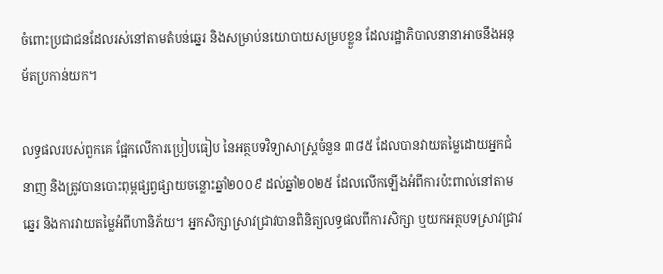ចំពោះប្រជាជនដែលរស់នៅតាមតំបន់ឆ្នេរ និងសម្រាប់នយោបាយសម្របខ្លួន ដែលរដ្ឋាភិបាលនានាអាចនឹងអនុម័តប្រកាន់យក។

លទ្ធផលរបស់ពួកគេ ផ្អែកលើការប្រៀបធៀប នៃអត្ថបទវិទ្យាសាស្ត្រចំនួន ៣៨៥ ដែលបានវាយតម្លៃដោយអ្នកជំនាញ និងត្រូវបានបោះពុម្ពផ្សព្វផ្សាយចន្លោះឆ្នាំ២០០៩ ដល់ឆ្នាំ២០២៥ ដែលលើកឡើងអំពីការប៉ះពាល់នៅតាមឆ្នេរ និងការវាយតម្លៃអំពីហានិភ័យ។ អ្នកសិក្សាស្រាវជ្រាវបានពិនិត្យលទ្ធផលពីការសិក្សា ឬយកអត្ថបទស្រាវជ្រាវ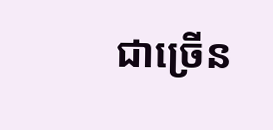ជាច្រើន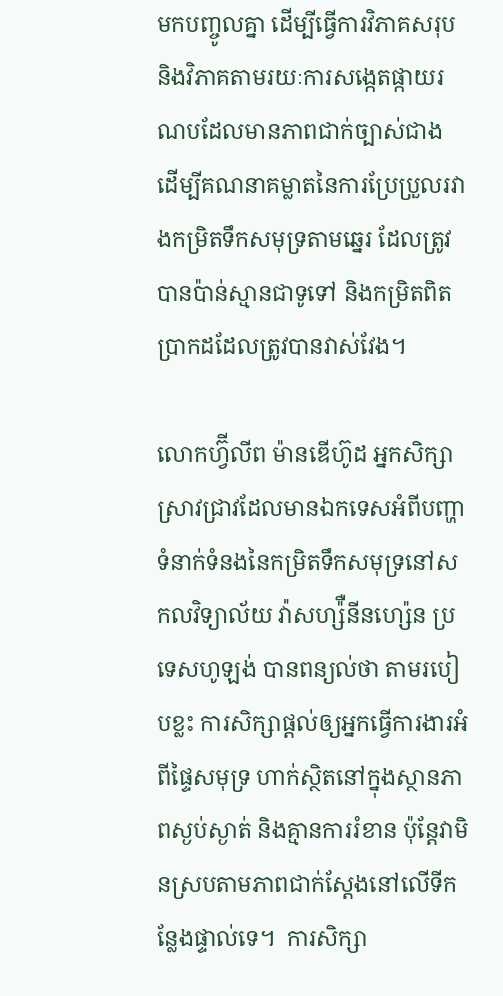មកបញ្ចូលគ្នា ដើម្បីធ្វើការវិភាគសរុប និងវិភាគតាមរយៈការសង្កេតផ្កាយរណបដែលមានភាពជាក់ច្បាស់ជាង ដើម្បីគណនាគម្លាតនៃការប្រែប្រួលរវាងកម្រិតទឹកសមុទ្រតាមឆ្នេរ ដែលត្រូវបានប៉ាន់ស្មានជាទូទៅ និងកម្រិតពិតប្រាកដដែលត្រូវបានវាស់វែង។

លោកហ្វ៊ីលីព ម៉ានឌើហ៊ូដ អ្នកសិក្សាស្រាវជ្រាវដែលមានឯកទេសអំពីបញ្ហាទំនាក់ទំនងនៃកម្រិតទឹកសមុទ្រនៅសកលវិទ្យាល័យ វ៉ាសហ្ស៉ឺនីនហ្ស៉េន ប្រទេសហូឡង់ បានពន្យល់ថា តាមរបៀបខ្លះ ការសិក្សាផ្តល់ឲ្យអ្នកធ្វើការងារអំពីផ្ទៃសមុទ្រ ហាក់ស្ថិតនៅក្នុងស្ថានភាពស្ងប់ស្ងាត់ និងគ្មានការរំខាន ប៉ុន្តែវាមិនស្របតាមភាពជាក់ស្តែងនៅលើទីកន្លែងផ្ទាល់ទេ។  ការសិក្សា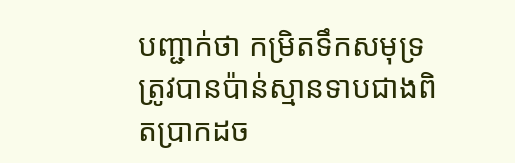បញ្ជាក់ថា កម្រិតទឹកសមុទ្រត្រូវបានប៉ាន់ស្មានទាបជាងពិតប្រាកដច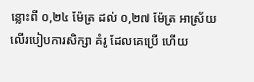ន្លោះពី ០,២៤ ម៉ែត្រ ដល់ ០,២៧ ម៉ែត្រ អាស្រ័យលើរបៀបការសិក្សា គំរូ ដែលគេប្រើ ហើយ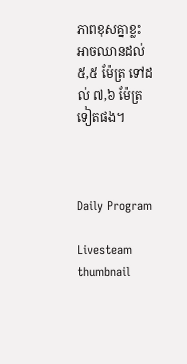ភាពខុសគ្នាខ្លះ អាចឈានដល់ ៥,៥ ម៉ែត្រ ទៅដល់ ៧,៦ ម៉ែត្រ ទៀតផង។



Daily Program

Livesteam thumbnail